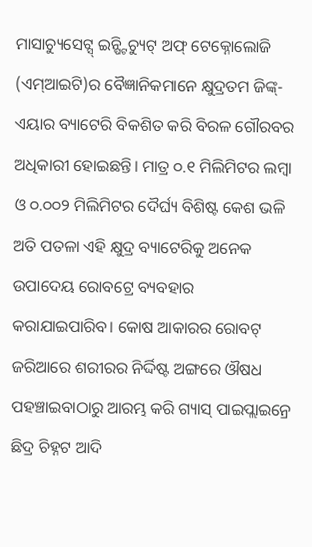ମାସାଚ୍ୟୁସେଟ୍ସ୍ ଇନ୍ଷ୍ଟିଚ୍ୟୁଟ୍ ଅଫ୍ ଟେକ୍ନୋଲୋଜି (ଏମ୍ଆଇଟି)ର ବୈଜ୍ଞାନିକମାନେ କ୍ଷୁଦ୍ରତମ ଜିଙ୍କ୍-ଏୟାର ବ୍ୟାଟେରି ବିକଶିତ କରି ବିରଳ ଗୌରବର ଅଧିକାରୀ ହୋଇଛନ୍ତି। ମାତ୍ର ୦.୧ ମିଲିମିଟର ଲମ୍ବା ଓ ୦.୦୦୨ ମିଲିମିଟର ଦୈର୍ଘ୍ୟ ବିଶିଷ୍ଟ କେଶ ଭଳି ଅତି ପତଳା ଏହି କ୍ଷୁଦ୍ର ବ୍ୟାଟେରିକୁ ଅନେକ ଉପାଦେୟ ରୋବଟ୍ରେ ବ୍ୟବହାର କରାଯାଇପାରିବ। କୋଷ ଆକାରର ରୋବଟ୍ ଜରିଆରେ ଶରୀରର ନିର୍ଦ୍ଦିଷ୍ଟ ଅଙ୍ଗରେ ଔଷଧ ପହଞ୍ଚାଇବାଠାରୁ ଆରମ୍ଭ କରି ଗ୍ୟାସ୍ ପାଇପ୍ଲାଇନ୍ରେ ଛିଦ୍ର ଚିହ୍ନଟ ଆଦି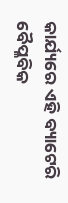କାର୍ଯ୍ୟରେ ଏହି ବ୍ୟାଟେରି ବୈପ୍ଳବିକ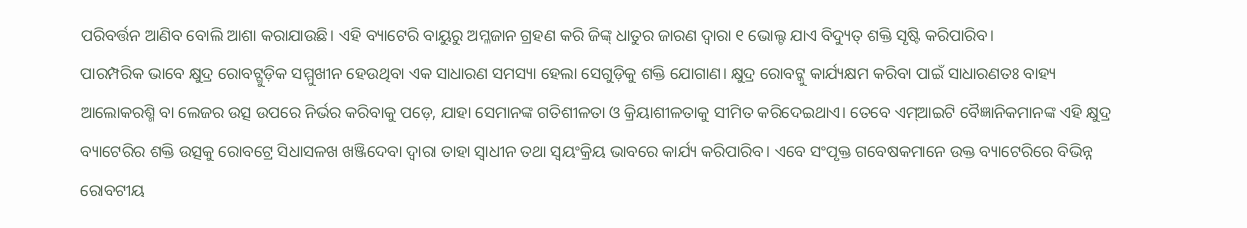ପରିବର୍ତ୍ତନ ଆଣିବ ବୋଲି ଆଶା କରାଯାଉଛି। ଏହି ବ୍ୟାଟେରି ବାୟୁରୁ ଅମ୍ଳଜାନ ଗ୍ରହଣ କରି ଜିଙ୍କ୍ ଧାତୁର ଜାରଣ ଦ୍ବାରା ୧ ଭୋଲ୍ଟ ଯାଏ ବିଦ୍ୟୁତ୍ ଶକ୍ତି ସୃଷ୍ଟି କରିପାରିବ।
ପାରମ୍ପରିକ ଭାବେ କ୍ଷୁଦ୍ର ରୋବଟ୍ଗୁଡ଼ିକ ସମ୍ମୁଖୀନ ହେଉଥିବା ଏକ ସାଧାରଣ ସମସ୍ୟା ହେଲା ସେଗୁଡ଼ିକୁ ଶକ୍ତି ଯୋଗାଣ। କ୍ଷୁଦ୍ର ରୋବଟ୍କୁ କାର୍ଯ୍ୟକ୍ଷମ କରିବା ପାଇଁ ସାଧାରଣତଃ ବାହ୍ୟ ଆଲୋକରଶ୍ମି ବା ଲେଜର ଉତ୍ସ ଉପରେ ନିର୍ଭର କରିବାକୁ ପଡ଼େ, ଯାହା ସେମାନଙ୍କ ଗତିଶୀଳତା ଓ କ୍ରିୟାଶୀଳତାକୁ ସୀମିତ କରିଦେଇଥାଏ। ତେବେ ଏମ୍ଆଇଟି ବୈଜ୍ଞାନିକମାନଙ୍କ ଏହି କ୍ଷୁଦ୍ର ବ୍ୟାଟେରିର ଶକ୍ତି ଉତ୍ସକୁ ରୋବଟ୍ରେ ସିଧାସଳଖ ଖଞ୍ଜିଦେବା ଦ୍ବାରା ତାହା ସ୍ବାଧୀନ ତଥା ସ୍ବୟଂକ୍ରିୟ ଭାବରେ କାର୍ଯ୍ୟ କରିପାରିବ। ଏବେ ସଂପୃକ୍ତ ଗବେଷକମାନେ ଉକ୍ତ ବ୍ୟାଟେରିରେ ବିଭିନ୍ନ ରୋବଟୀୟ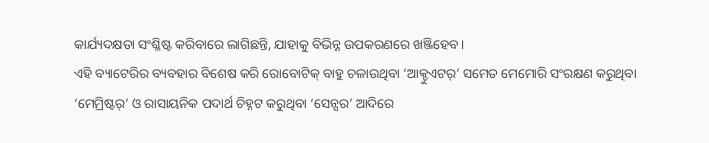କାର୍ଯ୍ୟଦକ୍ଷତା ସଂଶ୍ଳିଷ୍ଟ କରିବାରେ ଲାଗିଛନ୍ତି, ଯାହାକୁ ବିଭିନ୍ନ ଉପକରଣରେ ଖଞ୍ଜିହେବ।
ଏହି ବ୍ୟାଟେରିର ବ୍ୟବହାର ବିଶେଷ କରି ରୋବୋଟିକ୍ ବାହୁ ଚଳାଉଥିବା ‘ଆକ୍ଚୁଏଟର୍’ ସମେତ ମେମୋରି ସଂରକ୍ଷଣ କରୁଥିବା ‘ମେମ୍ରିଷ୍ଟର୍’ ଓ ରାସାୟନିକ ପଦାର୍ଥ ଚିହ୍ନଟ କରୁଥିବା ‘ସେନ୍ସର’ ଆଦିରେ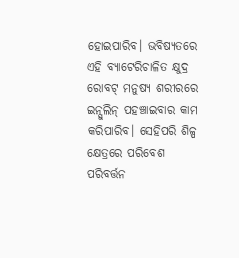ହୋଇପାରିବ। ଭବିଷ୍ୟତରେ ଏହି ବ୍ୟାଟେରିଚାଳିତ କ୍ଷୁଦ୍ର ରୋବଟ୍ ମନୁଷ୍ୟ ଶରୀରରେ ଇନ୍ସୁଲିନ୍ ପହଞ୍ଚାଇବାର କାମ କରିପାରିବ। ସେହିପରି ଶିଳ୍ପ କ୍ଷେତ୍ରରେ ପରିବେଶ ପରିବର୍ତ୍ତନ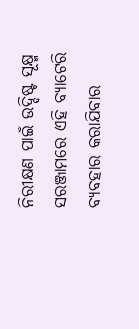ନିରୀକ୍ଷଣ ପାଇଁ ଉଦ୍ଦିଷ୍ଟ ସୂକ୍ଷ୍ମ ସରଞ୍ଜାମରେ ଏହି ବ୍ୟାଟେରି ବ୍ୟବହାର କରାଯିବାର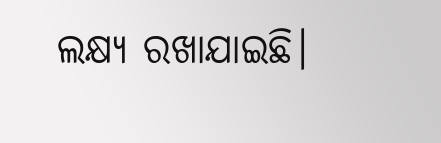ଲକ୍ଷ୍ୟ ରଖାଯାଇଛି।